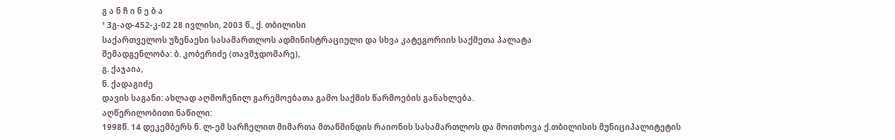გ ა ნ ჩ ი ნ ე ბ ა
¹ 3გ-ად-452-კ-02 28 ივლისი, 2003 წ., ქ. თბილისი
საქართველოს უზენაესი სასამართლოს ადმინისტრაციული და სხვა კატეგორიის საქმეთა პალატა
შემადგენლობა: ბ. კობერიძე (თავმჯდომარე),
გ. ქაჯაია,
ნ. ქადაგიძე
დავის საგანი: ახლად აღმოჩენილ გარემოებათა გამო საქმის წარმოების განახლება.
აღწერილობითი ნაწილი:
1998წ. 14 დეკემბერს ნ. ლ-ემ სარჩელით მიმართა მთაწმინდის რაიონის სასამართლოს და მოითხოვა ქ.თბილისის მუნიციპალიტეტის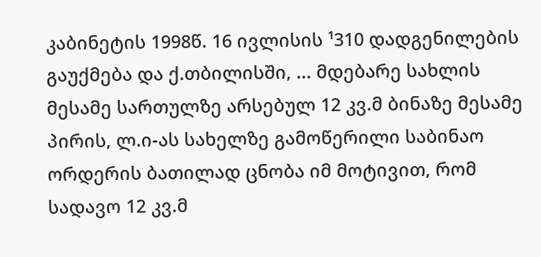კაბინეტის 1998წ. 16 ივლისის ¹310 დადგენილების გაუქმება და ქ.თბილისში, ... მდებარე სახლის მესამე სართულზე არსებულ 12 კვ.მ ბინაზე მესამე პირის, ლ.ი-ას სახელზე გამოწერილი საბინაო ორდერის ბათილად ცნობა იმ მოტივით, რომ სადავო 12 კვ.მ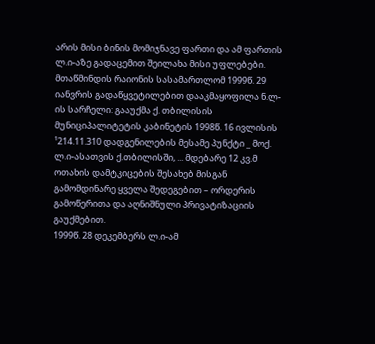არის მისი ბინის მომიჯნავე ფართი და ამ ფართის ლ.ი-აზე გადაცემით შეილახა მისი უფლებები. მთაწმინდის რაიონის სასამართლომ 1999წ. 29 იანვრის გადაწყვეტილებით დააკმაყოფილა ნ.ლ-ის სარჩელი: გააუქმა ქ. თბილისის მუნიციპალიტეტის კაბინეტის 1998წ. 16 ივლისის ¹214.11.310 დადგენილების მესამე პუნქტი _ მოქ. ლ.ი-ასათვის ქ.თბილისში, ... მდებარე 12 კვ.მ ოთახის დამტკიცების შესახებ მისგან გამომდინარე ყველა შედეგებით – ორდერის გამოწერითა და აღნიშნული პრივატიზაციის გაუქმებით.
1999წ. 28 დეკემბერს ლ.ი-ამ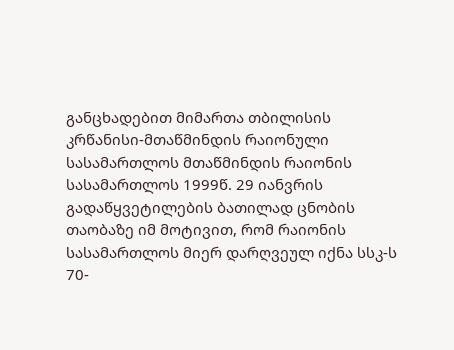განცხადებით მიმართა თბილისის კრწანისი-მთაწმინდის რაიონული სასამართლოს მთაწმინდის რაიონის სასამართლოს 1999წ. 29 იანვრის გადაწყვეტილების ბათილად ცნობის თაობაზე იმ მოტივით, რომ რაიონის სასამართლოს მიერ დარღვეულ იქნა სსკ-ს 70-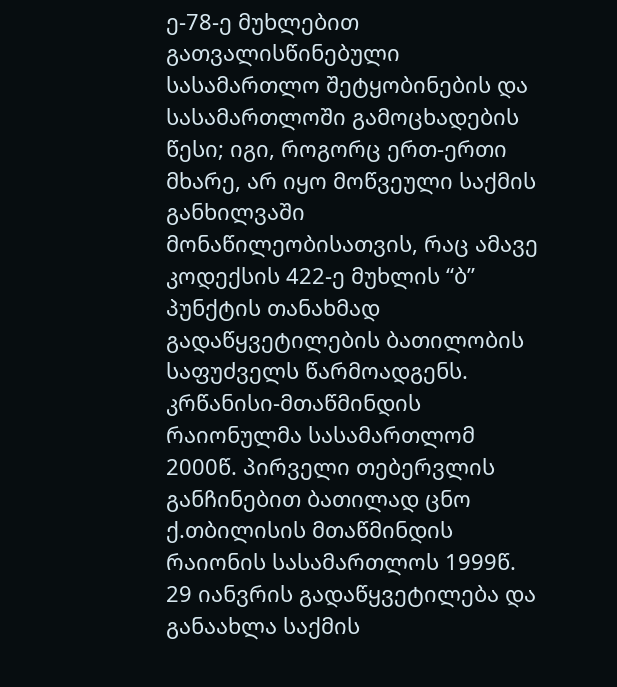ე-78-ე მუხლებით გათვალისწინებული სასამართლო შეტყობინების და სასამართლოში გამოცხადების წესი; იგი, როგორც ერთ-ერთი მხარე, არ იყო მოწვეული საქმის განხილვაში მონაწილეობისათვის, რაც ამავე კოდექსის 422-ე მუხლის “ბ” პუნქტის თანახმად გადაწყვეტილების ბათილობის საფუძველს წარმოადგენს.
კრწანისი-მთაწმინდის რაიონულმა სასამართლომ 2000წ. პირველი თებერვლის განჩინებით ბათილად ცნო ქ.თბილისის მთაწმინდის რაიონის სასამართლოს 1999წ. 29 იანვრის გადაწყვეტილება და განაახლა საქმის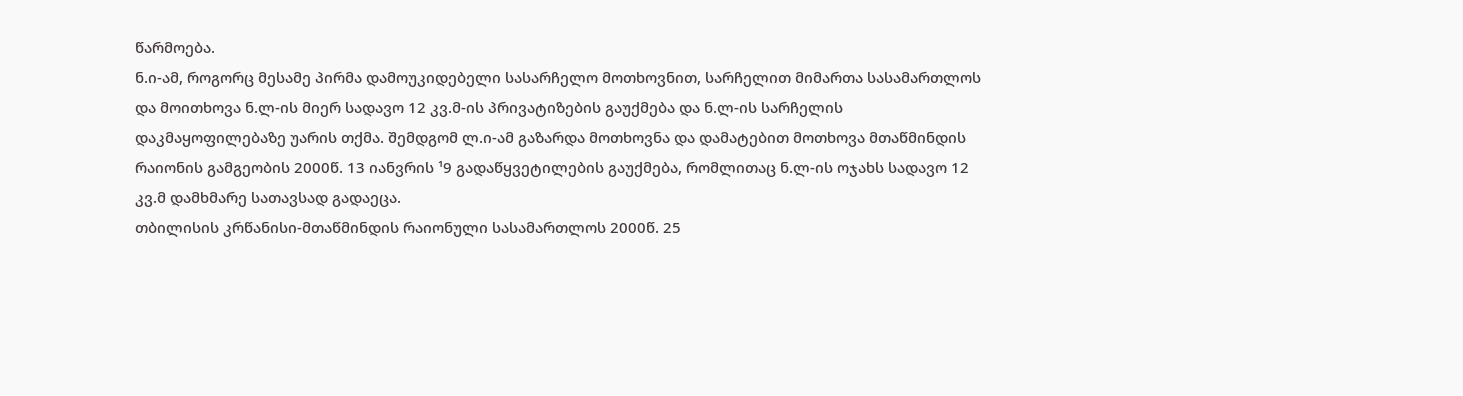წარმოება.
ნ.ი-ამ, როგორც მესამე პირმა დამოუკიდებელი სასარჩელო მოთხოვნით, სარჩელით მიმართა სასამართლოს და მოითხოვა ნ.ლ-ის მიერ სადავო 12 კვ.მ-ის პრივატიზების გაუქმება და ნ.ლ-ის სარჩელის დაკმაყოფილებაზე უარის თქმა. შემდგომ ლ.ი-ამ გაზარდა მოთხოვნა და დამატებით მოთხოვა მთაწმინდის რაიონის გამგეობის 2000წ. 13 იანვრის ¹9 გადაწყვეტილების გაუქმება, რომლითაც ნ.ლ-ის ოჯახს სადავო 12 კვ.მ დამხმარე სათავსად გადაეცა.
თბილისის კრწანისი-მთაწმინდის რაიონული სასამართლოს 2000წ. 25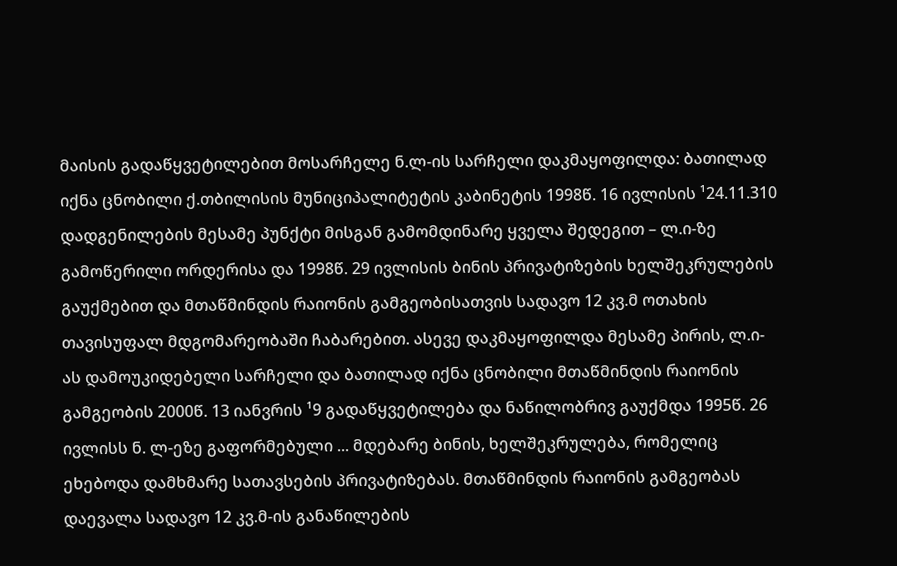მაისის გადაწყვეტილებით მოსარჩელე ნ.ლ-ის სარჩელი დაკმაყოფილდა: ბათილად იქნა ცნობილი ქ.თბილისის მუნიციპალიტეტის კაბინეტის 1998წ. 16 ივლისის ¹24.11.310 დადგენილების მესამე პუნქტი მისგან გამომდინარე ყველა შედეგით – ლ.ი-ზე გამოწერილი ორდერისა და 1998წ. 29 ივლისის ბინის პრივატიზების ხელშეკრულების გაუქმებით და მთაწმინდის რაიონის გამგეობისათვის სადავო 12 კვ.მ ოთახის თავისუფალ მდგომარეობაში ჩაბარებით. ასევე დაკმაყოფილდა მესამე პირის, ლ.ი-ას დამოუკიდებელი სარჩელი და ბათილად იქნა ცნობილი მთაწმინდის რაიონის გამგეობის 2000წ. 13 იანვრის ¹9 გადაწყვეტილება და ნაწილობრივ გაუქმდა 1995წ. 26 ივლისს ნ. ლ-ეზე გაფორმებული ... მდებარე ბინის, ხელშეკრულება, რომელიც ეხებოდა დამხმარე სათავსების პრივატიზებას. მთაწმინდის რაიონის გამგეობას დაევალა სადავო 12 კვ.მ-ის განაწილების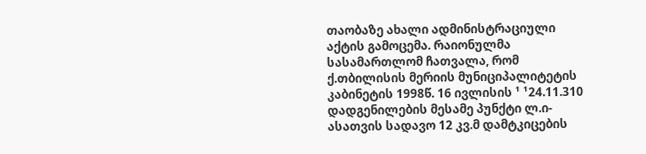თაობაზე ახალი ადმინისტრაციული აქტის გამოცემა. რაიონულმა სასამართლომ ჩათვალა, რომ ქ.თბილისის მერიის მუნიციპალიტეტის კაბინეტის 1998წ. 16 ივლისის ¹ ¹24.11.310 დადგენილების მესამე პუნქტი ლ.ი-ასათვის სადავო 12 კვ.მ დამტკიცების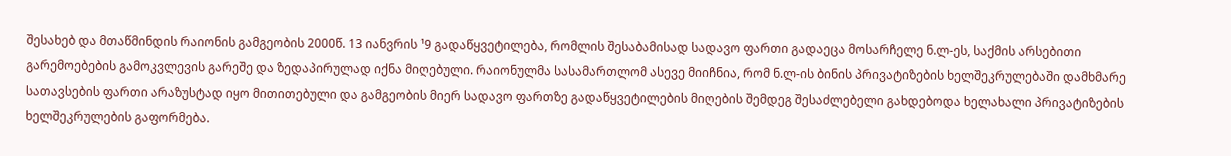შესახებ და მთაწმინდის რაიონის გამგეობის 2000წ. 13 იანვრის ¹9 გადაწყვეტილება, რომლის შესაბამისად სადავო ფართი გადაეცა მოსარჩელე ნ.ლ-ეს, საქმის არსებითი გარემოებების გამოკვლევის გარეშე და ზედაპირულად იქნა მიღებული. რაიონულმა სასამართლომ ასევე მიიჩნია, რომ ნ.ლ-ის ბინის პრივატიზების ხელშეკრულებაში დამხმარე სათავსების ფართი არაზუსტად იყო მითითებული და გამგეობის მიერ სადავო ფართზე გადაწყვეტილების მიღების შემდეგ შესაძლებელი გახდებოდა ხელახალი პრივატიზების ხელშეკრულების გაფორმება.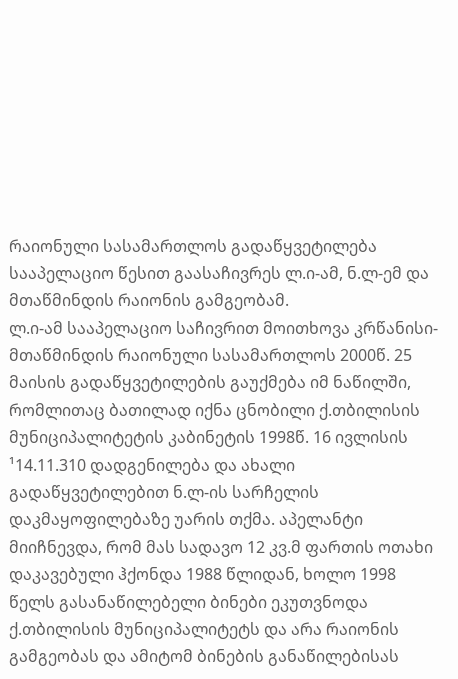რაიონული სასამართლოს გადაწყვეტილება სააპელაციო წესით გაასაჩივრეს ლ.ი-ამ, ნ.ლ-ემ და მთაწმინდის რაიონის გამგეობამ.
ლ.ი-ამ სააპელაციო საჩივრით მოითხოვა კრწანისი-მთაწმინდის რაიონული სასამართლოს 2000წ. 25 მაისის გადაწყვეტილების გაუქმება იმ ნაწილში, რომლითაც ბათილად იქნა ცნობილი ქ.თბილისის მუნიციპალიტეტის კაბინეტის 1998წ. 16 ივლისის ¹14.11.310 დადგენილება და ახალი გადაწყვეტილებით ნ.ლ-ის სარჩელის დაკმაყოფილებაზე უარის თქმა. აპელანტი მიიჩნევდა, რომ მას სადავო 12 კვ.მ ფართის ოთახი დაკავებული ჰქონდა 1988 წლიდან, ხოლო 1998 წელს გასანაწილებელი ბინები ეკუთვნოდა ქ.თბილისის მუნიციპალიტეტს და არა რაიონის გამგეობას და ამიტომ ბინების განაწილებისას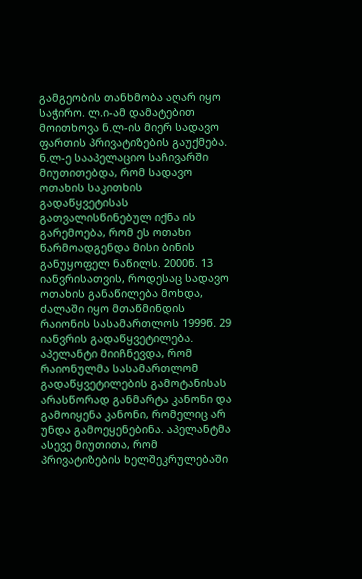გამგეობის თანხმობა აღარ იყო საჭირო. ლ.ი-ამ დამატებით მოითხოვა ნ.ლ-ის მიერ სადავო ფართის პრივატიზების გაუქმება.
ნ.ლ-ე სააპელაციო საჩივარში მიუთითებდა, რომ სადავო ოთახის საკითხის გადაწყვეტისას გათვალისწინებულ იქნა ის გარემოება, რომ ეს ოთახი წარმოადგენდა მისი ბინის განუყოფელ ნაწილს. 2000წ. 13 იანვრისათვის, როდესაც სადავო ოთახის განაწილება მოხდა, ძალაში იყო მთაწმინდის რაიონის სასამართლოს 1999წ. 29 იანვრის გადაწყვეტილება. აპელანტი მიიჩნევდა, რომ რაიონულმა სასამართლომ გადაწყვეტილების გამოტანისას არასწორად განმარტა კანონი და გამოიყენა კანონი, რომელიც არ უნდა გამოეყენებინა. აპელანტმა ასევე მიუთითა, რომ პრივატიზების ხელშეკრულებაში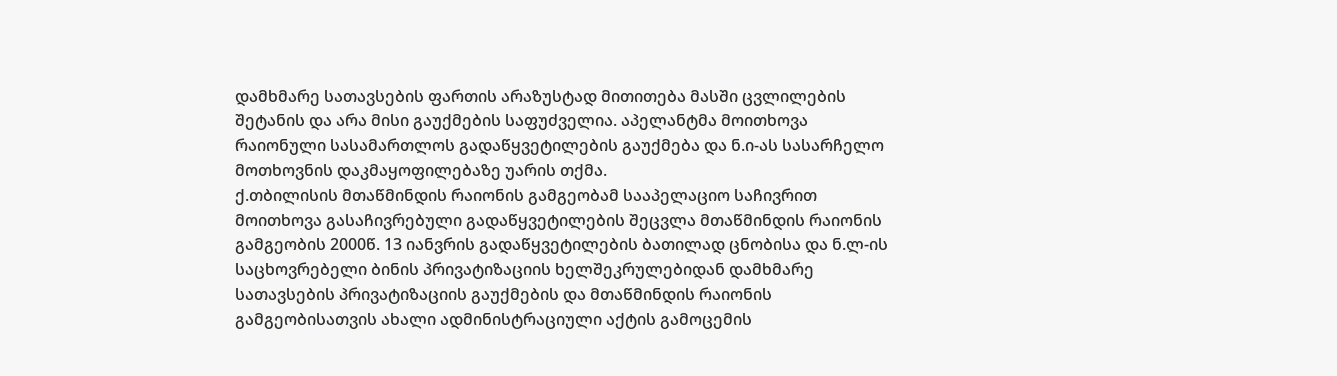დამხმარე სათავსების ფართის არაზუსტად მითითება მასში ცვლილების შეტანის და არა მისი გაუქმების საფუძველია. აპელანტმა მოითხოვა რაიონული სასამართლოს გადაწყვეტილების გაუქმება და ნ.ი-ას სასარჩელო მოთხოვნის დაკმაყოფილებაზე უარის თქმა.
ქ.თბილისის მთაწმინდის რაიონის გამგეობამ სააპელაციო საჩივრით მოითხოვა გასაჩივრებული გადაწყვეტილების შეცვლა მთაწმინდის რაიონის გამგეობის 2000წ. 13 იანვრის გადაწყვეტილების ბათილად ცნობისა და ნ.ლ-ის საცხოვრებელი ბინის პრივატიზაციის ხელშეკრულებიდან დამხმარე სათავსების პრივატიზაციის გაუქმების და მთაწმინდის რაიონის გამგეობისათვის ახალი ადმინისტრაციული აქტის გამოცემის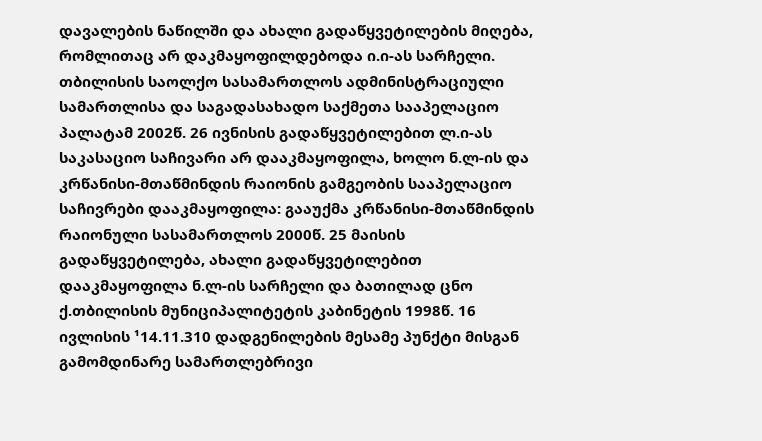დავალების ნაწილში და ახალი გადაწყვეტილების მიღება, რომლითაც არ დაკმაყოფილდებოდა ი.ი-ას სარჩელი.
თბილისის საოლქო სასამართლოს ადმინისტრაციული სამართლისა და საგადასახადო საქმეთა სააპელაციო პალატამ 2002წ. 26 ივნისის გადაწყვეტილებით ლ.ი-ას საკასაციო საჩივარი არ დააკმაყოფილა, ხოლო ნ.ლ-ის და კრწანისი-მთაწმინდის რაიონის გამგეობის სააპელაციო საჩივრები დააკმაყოფილა: გააუქმა კრწანისი-მთაწმინდის რაიონული სასამართლოს 2000წ. 25 მაისის გადაწყვეტილება, ახალი გადაწყვეტილებით დააკმაყოფილა ნ.ლ-ის სარჩელი და ბათილად ცნო ქ.თბილისის მუნიციპალიტეტის კაბინეტის 1998წ. 16 ივლისის ¹14.11.310 დადგენილების მესამე პუნქტი მისგან გამომდინარე სამართლებრივი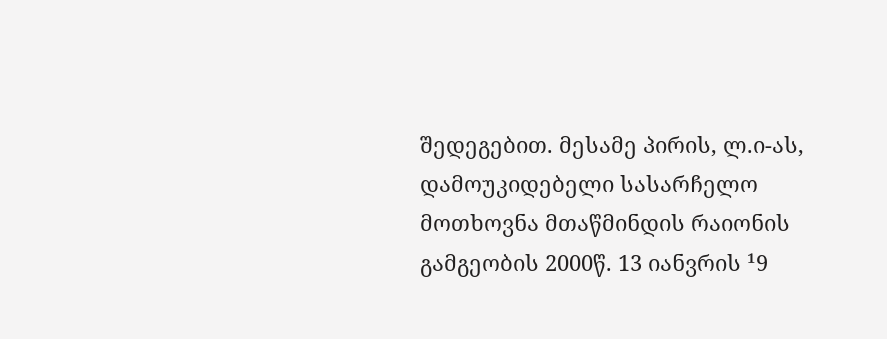შედეგებით. მესამე პირის, ლ.ი-ას, დამოუკიდებელი სასარჩელო მოთხოვნა მთაწმინდის რაიონის გამგეობის 2000წ. 13 იანვრის ¹9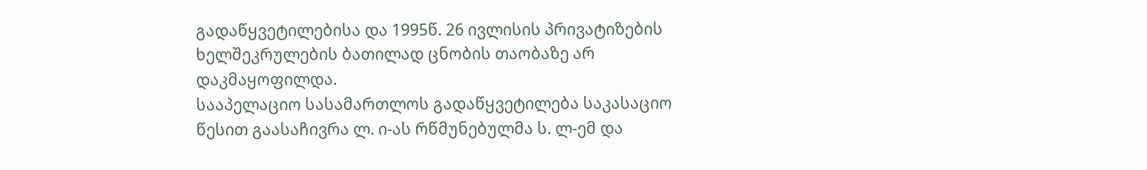გადაწყვეტილებისა და 1995წ. 26 ივლისის პრივატიზების ხელშეკრულების ბათილად ცნობის თაობაზე არ დაკმაყოფილდა.
სააპელაციო სასამართლოს გადაწყვეტილება საკასაციო წესით გაასაჩივრა ლ. ი-ას რწმუნებულმა ს. ლ-ემ და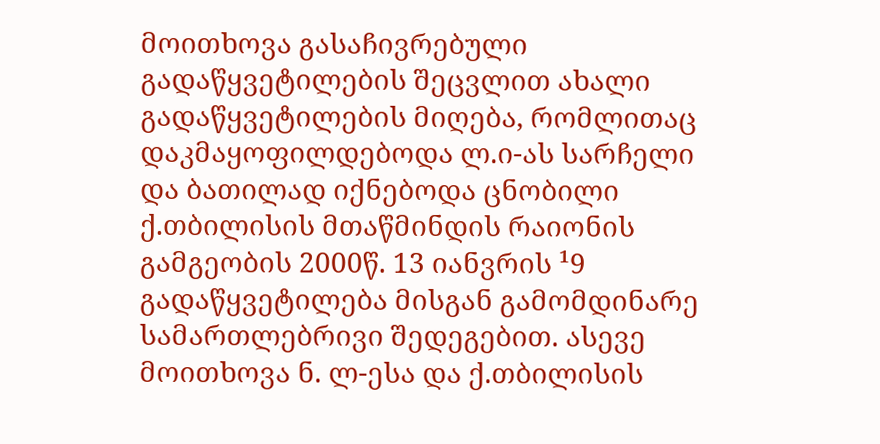მოითხოვა გასაჩივრებული გადაწყვეტილების შეცვლით ახალი გადაწყვეტილების მიღება, რომლითაც დაკმაყოფილდებოდა ლ.ი-ას სარჩელი და ბათილად იქნებოდა ცნობილი ქ.თბილისის მთაწმინდის რაიონის გამგეობის 2000წ. 13 იანვრის ¹9 გადაწყვეტილება მისგან გამომდინარე სამართლებრივი შედეგებით. ასევე მოითხოვა ნ. ლ-ესა და ქ.თბილისის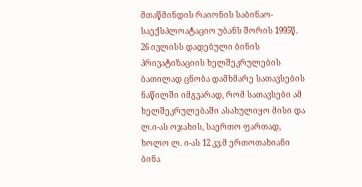მთაწმინდის რაიონის საბინაო-საექსპლოატაციო უბანს შორის 1995წ. 26 ივლისს დადებული ბინის პრივატიზაციის ხელშეკრულების ბათილად ცნობა დამხმარე სათავსების ნაწილში იმგვარად, რომ სათავსები ამ ხელშეკრულებაში ასახულიყო მისი და ლ.ი-ას ოჯახის, საერთო ფართად, ხოლო ლ. ი-ას 12 კვ.მ ერთოთახიანი ბინა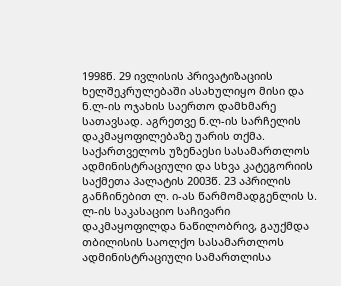1998წ. 29 ივლისის პრივატიზაციის ხელშეკრულებაში ასახულიყო მისი და ნ.ლ-ის ოჯახის საერთო დამხმარე სათავსად. აგრეთვე ნ.ლ-ის სარჩელის დაკმაყოფილებაზე უარის თქმა.
საქართველოს უზენაესი სასამართლოს ადმინისტრაციული და სხვა კატეგორიის საქმეთა პალატის 2003წ. 23 აპრილის განჩინებით ლ. ი-ას წარმომადგენლის ს. ლ-ის საკასაციო საჩივარი დაკმაყოფილდა ნაწილობრივ, გაუქმდა თბილისის საოლქო სასამართლოს ადმინისტრაციული სამართლისა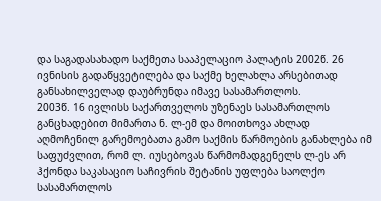და საგადასახადო საქმეთა სააპელაციო პალატის 2002წ. 26 ივნისის გადაწყვეტილება და საქმე ხელახლა არსებითად განსახილველად დაუბრუნდა იმავე სასამართლოს.
2003წ. 16 ივლისს საქართველოს უზენაეს სასამართლოს განცხადებით მიმართა ნ. ლ-ემ და მოითხოვა ახლად აღმოჩენილ გარემოებათა გამო საქმის წარმოების განახლება იმ საფუძვლით, რომ ლ. იუსებოვას წარმომადგენელს ლ-ეს არ ჰქონდა საკასაციო საჩივრის შეტანის უფლება საოლქო სასამართლოს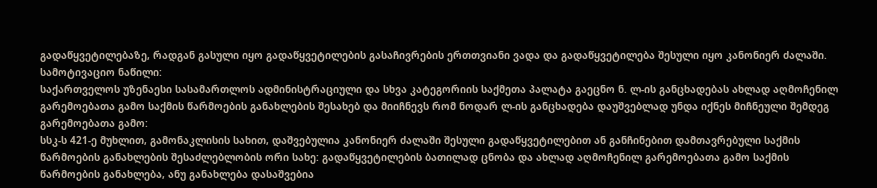გადაწყვეტილებაზე, რადგან გასული იყო გადაწყვეტილების გასაჩივრების ერთთვიანი ვადა და გადაწყვეტილება შესული იყო კანონიერ ძალაში.
სამოტივაციო ნაწილი:
საქართველოს უზენაესი სასამართლოს ადმინისტრაციული და სხვა კატეგორიის საქმეთა პალატა გაეცნო ნ. ლ-ის განცხადებას ახლად აღმოჩენილ გარემოებათა გამო საქმის წარმოების განახლების შესახებ და მიიჩნევს რომ ნოდარ ლ-ის განცხადება დაუშვებლად უნდა იქნეს მიჩნეული შემდეგ გარემოებათა გამო:
სსკ-ს 421-ე მუხლით, გამონაკლისის სახით, დაშვებულია კანონიერ ძალაში შესული გადაწყვეტილებით ან განჩინებით დამთავრებული საქმის წარმოების განახლების შესაძლებლობის ორი სახე: გადაწყვეტილების ბათილად ცნობა და ახლად აღმოჩენილ გარემოებათა გამო საქმის წარმოების განახლება, ანუ განახლება დასაშვებია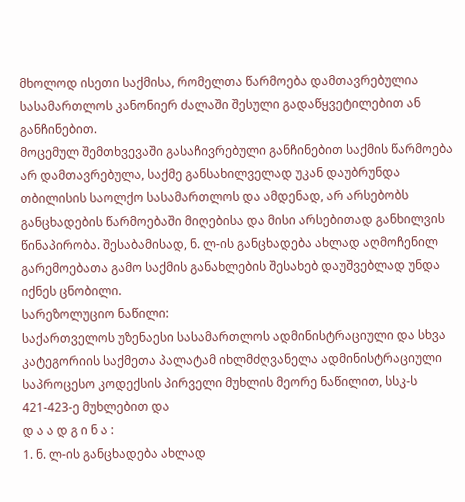მხოლოდ ისეთი საქმისა, რომელთა წარმოება დამთავრებულია სასამართლოს კანონიერ ძალაში შესული გადაწყვეტილებით ან განჩინებით.
მოცემულ შემთხვევაში გასაჩივრებული განჩინებით საქმის წარმოება არ დამთავრებულა, საქმე განსახილველად უკან დაუბრუნდა თბილისის საოლქო სასამართლოს და ამდენად, არ არსებობს განცხადების წარმოებაში მიღებისა და მისი არსებითად განხილვის წინაპირობა. შესაბამისად, ნ. ლ-ის განცხადება ახლად აღმოჩენილ გარემოებათა გამო საქმის განახლების შესახებ დაუშვებლად უნდა იქნეს ცნობილი.
სარეზოლუციო ნაწილი:
საქართველოს უზენაესი სასამართლოს ადმინისტრაციული და სხვა კატეგორიის საქმეთა პალატამ იხლმძღვანელა ადმინისტრაციული საპროცესო კოდექსის პირველი მუხლის მეორე ნაწილით, სსკ-ს 421-423-ე მუხლებით და
დ ა ა დ გ ი ნ ა :
1. ნ. ლ-ის განცხადება ახლად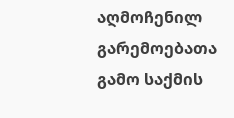აღმოჩენილ გარემოებათა გამო საქმის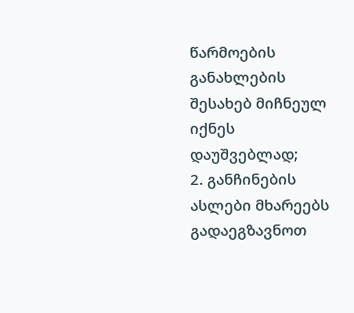წარმოების განახლების შესახებ მიჩნეულ იქნეს დაუშვებლად;
2. განჩინების ასლები მხარეებს გადაეგზავნოთ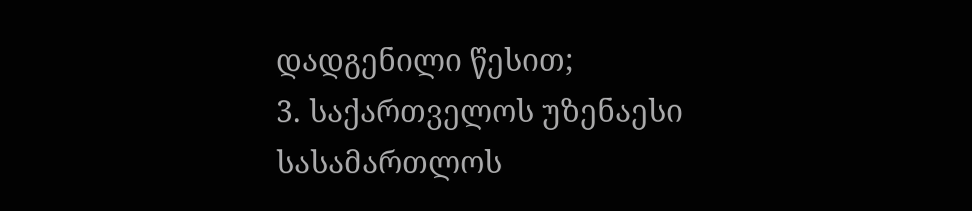დადგენილი წესით;
3. საქართველოს უზენაესი სასამართლოს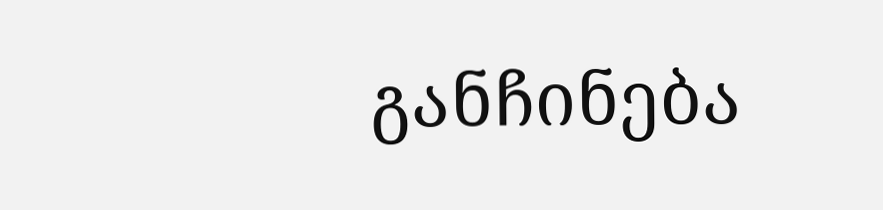განჩინება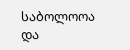საბოლოოა და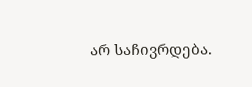არ საჩივრდება.